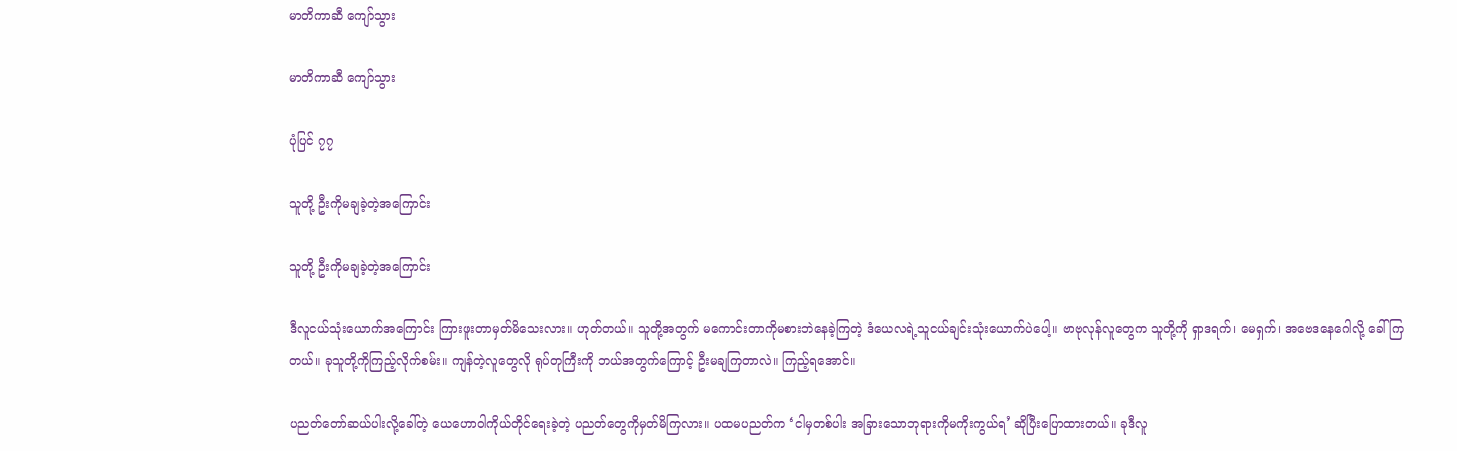မာတိကာဆီ ကျော်သွား

မာတိကာဆီ ကျော်သွား

ပုံပြင် ၇၇

သူတို့ ဦးကိုမချခဲ့တဲ့အကြောင်း

သူတို့ ဦးကိုမချခဲ့တဲ့အကြောင်း

ဒီလူငယ်သုံးယောက်အကြောင်း ကြားဖူးတာမှတ်မိသေးလား။ ဟုတ်တယ်။ သူတို့အတွက် မကောင်းတာကိုမစားဘဲနေခဲ့ကြတဲ့ ဒံယေလရဲ့သူငယ်ချင်းသုံးယောက်ပဲပေါ့။ ဗာဗုလုန်လူတွေက သူတို့ကို ရှာဒရက်၊ မေရှက်၊ အဗေဒနေဂေါလို့ ခေါ်ကြတယ်။ ခုသူတို့ကိုကြည့်လိုက်စမ်း။ ကျန်တဲ့လူတွေလို ရုပ်တုကြီးကို ဘယ်အတွက်ကြောင့် ဦးမချကြတာလဲ။ ကြည့်ရအောင်။

ပညတ်တော်ဆယ်ပါးလို့ခေါ်တဲ့ ယေဟောဝါကိုယ်တိုင်ရေးခဲ့တဲ့ ပညတ်တွေကိုမှတ်မိကြလား။ ပထမပညတ်က ‘ငါမှတစ်ပါး အခြားသောဘုရားကိုမကိုးကွယ်ရ’ ဆိုပြီးပြောထားတယ်။ ခုဒီလူ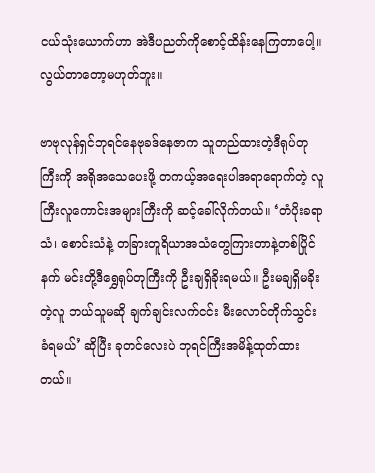ငယ်သုံးယောက်ဟာ အဲဒီပညတ်ကိုစောင့်ထိန်းနေကြတာပေါ့။ လွယ်တာတော့မဟုတ်ဘူး။

ဗာဗုလုန်ရှင်ဘုရင်နေဗုခဒ်နေဇာက သူတည်ထားတဲ့ဒီရုပ်တုကြီးကို အရိုအသေပေးဖို့ တကယ့်အရေးပါအရာရောက်တဲ့ လူကြီးလူကောင်းအများကြီးကို ဆင့်ခေါ်လိုက်တယ်။ ‘တံပိုးခရာသံ၊ စောင်းသံနဲ့ တခြားတူရိယာအသံတွေကြားတာနဲ့တစ်ပြိုင်နက် မင်းတို့ဒီရွှေရုပ်တုကြီးကို ဦးချရှိခိုးရမယ်။ ဦးမချရှိမခိုးတဲ့လူ ဘယ်သူမဆို ချက်ချင်းလက်ငင်း မီးလောင်တိုက်သွင်းခံရမယ်’ ဆိုပြီး ခုတင်လေးပဲ ဘုရင်ကြီးအမိန့်ထုတ်ထားတယ်။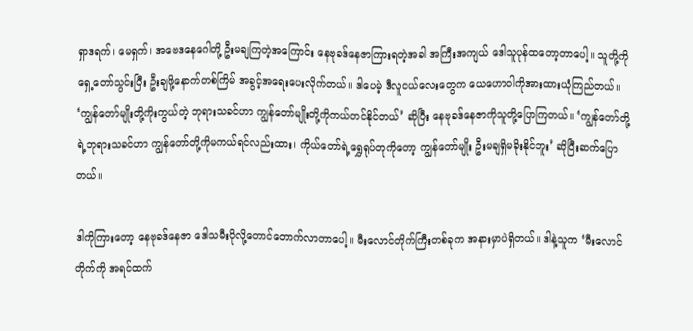ရှာဒရက်၊ မေရှက်၊ အဗေဒနေဂေါတို့ ဦးမချကြတဲ့အကြောင်း နေဗုခဒ်နေဇာကြားရတဲ့အခါ အကြီးအကျယ် ဒေါသူပုန်ထတော့တာပေါ့။ သူတို့ကိုရှေ့တော်သွင်းပြီး ဦးချဖို့နောက်တစ်ကြိမ် အခွင့်အရေးပေးလိုက်တယ်။ ဒါပေမဲ့ ဒီလူငယ်လေးတွေက ယေဟောဝါကိုအားထားယုံကြည်တယ်။ ‘ကျွန်တော်မျိုးတို့ကိုးကွယ်တဲ့ ဘုရားသခင်ဟာ ကျွန်တော်မျိုးတို့ကိုကယ်တင်နိုင်တယ်’ ဆိုပြီး နေဗုခဒ်နေဇာကိုသူတို့ပြောကြတယ်။ ‘ကျွန်တော်တို့ရဲ့ဘုရားသခင်ဟာ ကျွန်တော်တို့ကိုမကယ်ရင်လည်းထား၊ ကိုယ်တော်ရဲ့ရွှေရုပ်တုကိုတော့ ကျွန်တော်မျိုး ဦးမချရှိမခိုးနိုင်ဘူး’ ဆိုပြီးဆက်ပြောတယ်။

ဒါကိုကြားတော့ နေဗုခဒ်နေဇာ ဒေါသမီးပိုလို့တောင်တောက်လာတာပေါ့။ မီးလောင်တိုက်ကြီးတစ်ခုက အနားမှာပဲရှိတယ်။ ဒါနဲ့သူက ‘မီးလောင်တိုက်ကို အရင်ထက်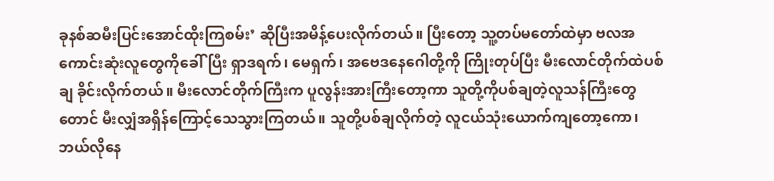ခုနစ်ဆမီးပြင်းအောင်ထိုးကြစမ်း’ ဆိုပြီးအမိန့်ပေးလိုက်တယ်။ ပြီးတော့ သူ့တပ်မတော်ထဲမှာ ဗလအကောင်းဆုံးလူတွေကိုခေါ်ပြီး ရှာဒရက်၊ မေရှက်၊ အဗေဒနေဂေါတို့ကို ကြိုးတုပ်ပြီး မီးလောင်တိုက်ထဲပစ်ချ ခိုင်းလိုက်တယ်။ မီးလောင်တိုက်ကြီးက ပူလွန်းအားကြီးတော့ကာ သူတို့ကိုပစ်ချတဲ့လူသန်ကြီးတွေတောင် မီးလျှံအရှိန်ကြောင့်သေသွားကြတယ်။ သူတို့ပစ်ချလိုက်တဲ့ လူငယ်သုံးယောက်ကျတော့ကော၊ ဘယ်လိုနေ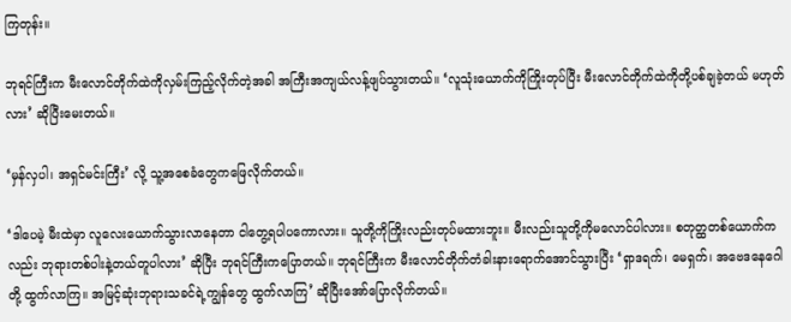ကြတုန်း။

ဘုရင်ကြီးက မီးလောင်တိုက်ထဲကိုလှမ်းကြည့်လိုက်တဲ့အခါ အကြီးအကျယ်လန့်ဖျပ်သွားတယ်။ ‘လူသုံးယောက်ကိုကြိုးတုပ်ပြီး မီးလောင်တိုက်ထဲကိုတို့ပစ်ချခဲ့တယ် မဟုတ်လား’ ဆိုပြီးမေးတယ်။

‘မှန်လှပါ၊ အရှင်မင်းကြီး’ လို့ သူ့အစေခံတွေကဖြေလိုက်တယ်။

‘ဒါပေမဲ့ မီးထဲမှာ လူလေးယောက်သွားလာနေတာ ငါတွေ့ရပါပကောလား။ သူတို့ကိုကြိုးလည်းတုပ်မထားဘူး။ မီးလည်းသူတို့ကိုမလောင်ပါလား။ စတုတ္ထတစ်ယောက်ကလည်း ဘုရားတစ်ပါးနဲ့တယ်တူပါလား’ ဆိုပြီး ဘုရင်ကြီးကပြောတယ်။ ဘုရင်ကြီးက မီးလောင်တိုက်တံခါးနားရောက်အောင်သွားပြီး ‘ရှာဒရက်၊ မေရှက်၊ အဗေဒနေဂေါတို့ ထွက်လာကြ။ အမြင့်ဆုံးဘုရားသခင်ရဲ့ကျွန်တွေ ထွက်လာကြ’ ဆိုပြီးအော်ပြောလိုက်တယ်။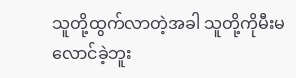သူတို့ထွက်လာတဲ့အခါ သူတို့ကိုမီးမလောင်ခဲ့ဘူး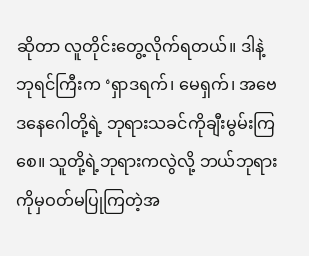ဆိုတာ လူတိုင်းတွေ့လိုက်ရတယ်။ ဒါနဲ့ဘုရင်ကြီးက ‘ရှာဒရက်၊ မေရှက်၊ အဗေဒနေဂေါတို့ရဲ့ ဘုရားသခင်ကိုချီးမွမ်းကြစေ။ သူတို့ရဲ့ဘုရားကလွဲလို့ ဘယ်ဘုရားကိုမှဝတ်မပြုကြတဲ့အ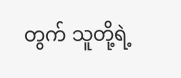တွက် သူတို့ရဲ့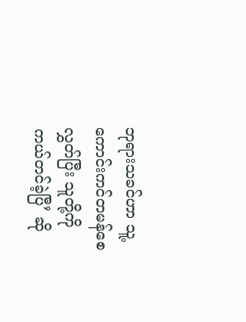ဘုရားသခင်ဟာ သူ့ကောင်းကင်တမန်စေလွှတ်ပြီး သူတို့ကိုကယ်တင်ခဲ့ပြီ’ ဆို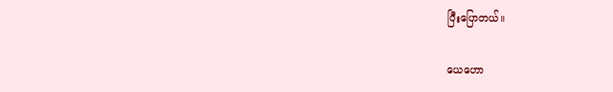ပြီးပြောတယ်။

ယေဟော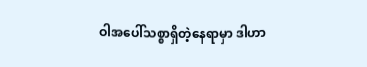ဝါအပေါ်သစ္စာရှိတဲ့နေရာမှာ ဒါဟာ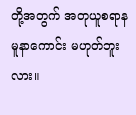တို့အတွက် အတုယူစရာနမူနာကောင်း မဟုတ်ဘူးလား။